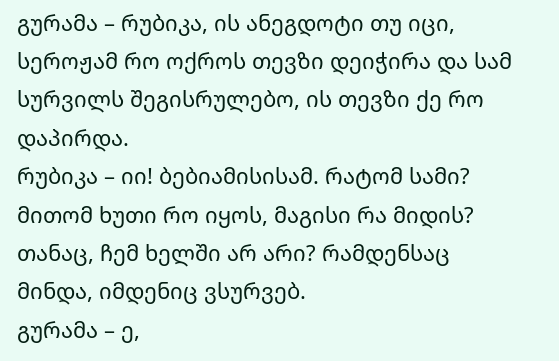გურამა – რუბიკა, ის ანეგდოტი თუ იცი, სეროჟამ რო ოქროს თევზი დეიჭირა და სამ სურვილს შეგისრულებო, ის თევზი ქე რო დაპირდა.
რუბიკა – იი! ბებიამისისამ. რატომ სამი? მითომ ხუთი რო იყოს, მაგისი რა მიდის? თანაც, ჩემ ხელში არ არი? რამდენსაც მინდა, იმდენიც ვსურვებ.
გურამა – ე,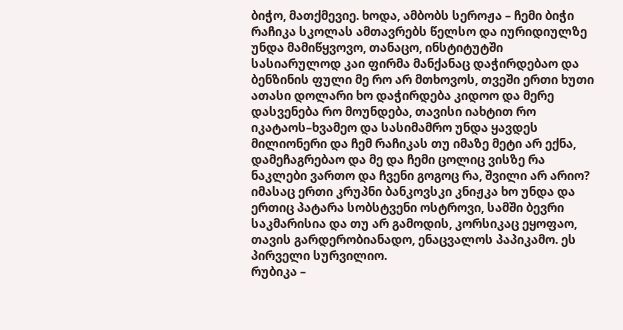ბიჭო, მათქმევიე. ხოდა, ამბობს სეროჟა – ჩემი ბიჭი რაჩიკა სკოლას ამთავრებს წელსო და იურიდიულზე უნდა მამიწყვოვო, თანაცო, ინსტიტუტში სასიარულოდ კაი ფირმა მანქანაც დაჭირდებაო და ბენზინის ფული მე რო არ მთხოვოს, თვეში ერთი ხუთი ათასი დოლარი ხო დაჭირდება კიდოო და მერე დასვენება რო მოუნდება, თავისი იახტით რო იკატაოს–ხვამეო და სასიმამრო უნდა ყავდეს მილიონერი და ჩემ რაჩიკას თუ იმაზე მეტი არ ექნა, დამეჩაგრებაო და მე და ჩემი ცოლიც ვისზე რა ნაკლები ვართო და ჩვენი გოგოც რა, შვილი არ არიო? იმასაც ერთი კრუპნი ბანკოვსკი კნიჟკა ხო უნდა და ერთიც პატარა სობსტვენი ოსტროვი, სამში ბევრი
საკმარისია და თუ არ გამოდის, კორსიკაც ეყოფაო, თავის გარდერობიანადო, ენაცვალოს პაპიკამო. ეს პირველი სურვილიო.
რუბიკა –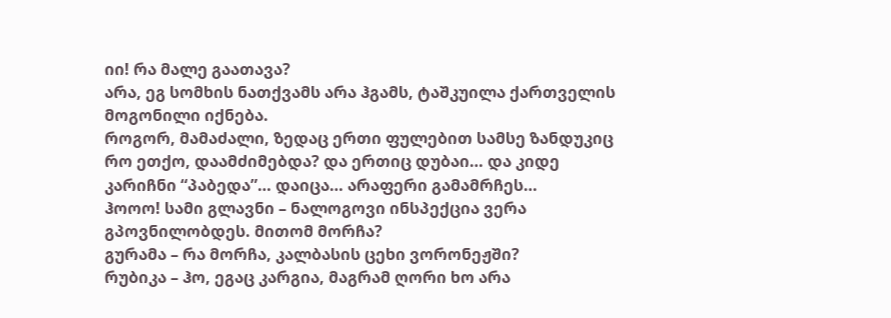იი! რა მალე გაათავა?
არა, ეგ სომხის ნათქვამს არა ჰგამს, ტაშკუილა ქართველის მოგონილი იქნება.
როგორ, მამაძალი, ზედაც ერთი ფულებით სამსე ზანდუკიც რო ეთქო, დაამძიმებდა? და ერთიც დუბაი… და კიდე კარიჩნი “პაბედა”… დაიცა… არაფერი გამამრჩეს…
ჰოოო! სამი გლავნი – ნალოგოვი ინსპექცია ვერა გპოვნილობდეს. მითომ მორჩა?
გურამა – რა მორჩა, კალბასის ცეხი ვორონეჟში?
რუბიკა – ჰო, ეგაც კარგია, მაგრამ ღორი ხო არა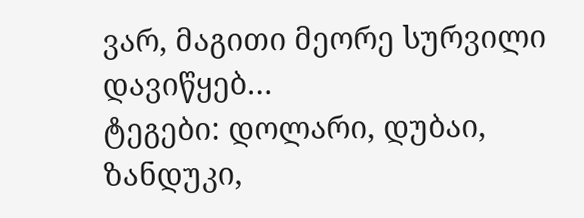ვარ, მაგითი მეორე სურვილი დავიწყებ…
ტეგები: დოლარი, დუბაი, ზანდუკი,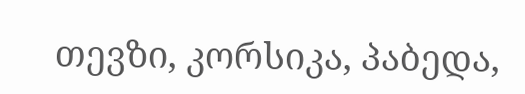თევზი, კორსიკა, პაბედა,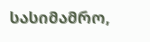სასიმამრო,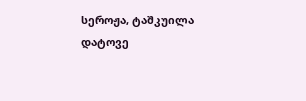სეროჟა, ტაშკუილა
დატოვე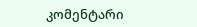კომენტარი